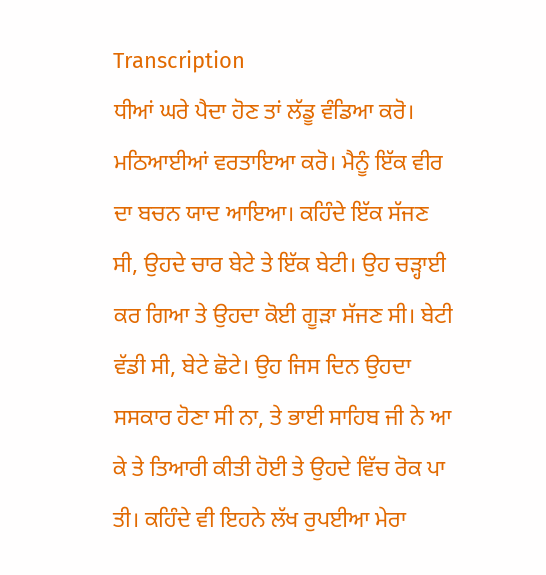Transcription
ਧੀਆਂ ਘਰੇ ਪੈਦਾ ਹੋਣ ਤਾਂ ਲੱਡੂ ਵੰਡਿਆ ਕਰੋ। ਮਠਿਆਈਆਂ ਵਰਤਾਇਆ ਕਰੋ। ਮੈਨੂੰ ਇੱਕ ਵੀਰ ਦਾ ਬਚਨ ਯਾਦ ਆਇਆ। ਕਹਿੰਦੇ ਇੱਕ ਸੱਜਣ ਸੀ, ਉਹਦੇ ਚਾਰ ਬੇਟੇ ਤੇ ਇੱਕ ਬੇਟੀ। ਉਹ ਚੜ੍ਹਾਈ ਕਰ ਗਿਆ ਤੇ ਉਹਦਾ ਕੋਈ ਗੂੜਾ ਸੱਜਣ ਸੀ। ਬੇਟੀ ਵੱਡੀ ਸੀ, ਬੇਟੇ ਛੋਟੇ। ਉਹ ਜਿਸ ਦਿਨ ਉਹਦਾ ਸਸਕਾਰ ਹੋਣਾ ਸੀ ਨਾ, ਤੇ ਭਾਈ ਸਾਹਿਬ ਜੀ ਨੇ ਆ ਕੇ ਤੇ ਤਿਆਰੀ ਕੀਤੀ ਹੋਈ ਤੇ ਉਹਦੇ ਵਿੱਚ ਰੋਕ ਪਾ ਤੀ। ਕਹਿੰਦੇ ਵੀ ਇਹਨੇ ਲੱਖ ਰੁਪਈਆ ਮੇਰਾ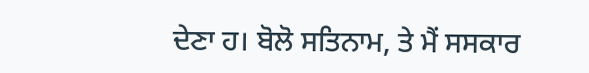ਦੇਣਾ ਹ। ਬੋਲੋ ਸਤਿਨਾਮ, ਤੇ ਮੈਂ ਸਸਕਾਰ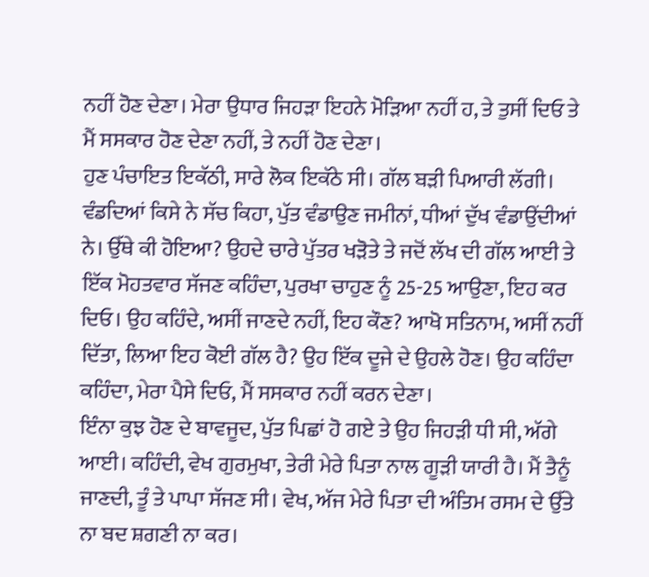ਨਹੀਂ ਹੋਣ ਦੇਣਾ। ਮੇਰਾ ਉਧਾਰ ਜਿਹੜਾ ਇਹਨੇ ਮੋੜਿਆ ਨਹੀਂ ਹ, ਤੇ ਤੁਸੀਂ ਦਿਓ ਤੇ ਮੈਂ ਸਸਕਾਰ ਹੋਣ ਦੇਣਾ ਨਹੀਂ, ਤੇ ਨਹੀਂ ਹੋਣ ਦੇਣਾ।
ਹੁਣ ਪੰਚਾਇਤ ਇਕੱਠੀ, ਸਾਰੇ ਲੋਕ ਇਕੱਠੇ ਸੀ। ਗੱਲ ਬੜੀ ਪਿਆਰੀ ਲੱਗੀ। ਵੰਡਦਿਆਂ ਕਿਸੇ ਨੇ ਸੱਚ ਕਿਹਾ, ਪੁੱਤ ਵੰਡਾਉਣ ਜਮੀਨਾਂ, ਧੀਆਂ ਦੁੱਖ ਵੰਡਾਉਂਦੀਆਂ ਨੇ। ਉੱਥੇ ਕੀ ਹੋਇਆ? ਉਹਦੇ ਚਾਰੇ ਪੁੱਤਰ ਖੜੋਤੇ ਤੇ ਜਦੋਂ ਲੱਖ ਦੀ ਗੱਲ ਆਈ ਤੇ ਇੱਕ ਮੋਹਤਵਾਰ ਸੱਜਣ ਕਹਿੰਦਾ, ਪੁਰਖਾ ਚਾਹੁਣ ਨੂੰ 25-25 ਆਉਣਾ, ਇਹ ਕਰ ਦਿਓ। ਉਹ ਕਹਿੰਦੇ, ਅਸੀਂ ਜਾਣਦੇ ਨਹੀਂ, ਇਹ ਕੌਣ? ਆਖੋ ਸਤਿਨਾਮ, ਅਸੀਂ ਨਹੀਂ ਦਿੱਤਾ, ਲਿਆ ਇਹ ਕੋਈ ਗੱਲ ਹੈ? ਉਹ ਇੱਕ ਦੂਜੇ ਦੇ ਉਹਲੇ ਹੋਣ। ਉਹ ਕਹਿੰਦਾ ਕਹਿੰਦਾ, ਮੇਰਾ ਪੈਸੇ ਦਿਓ, ਮੈਂ ਸਸਕਾਰ ਨਹੀਂ ਕਰਨ ਦੇਣਾ।
ਇੰਨਾ ਕੁਝ ਹੋਣ ਦੇ ਬਾਵਜੂਦ, ਪੁੱਤ ਪਿਛਾਂ ਹੋ ਗਏ ਤੇ ਉਹ ਜਿਹੜੀ ਧੀ ਸੀ, ਅੱਗੇ ਆਈ। ਕਹਿੰਦੀ, ਵੇਖ ਗੁਰਮੁਖਾ, ਤੇਰੀ ਮੇਰੇ ਪਿਤਾ ਨਾਲ ਗੂੜੀ ਯਾਰੀ ਹੈ। ਮੈਂ ਤੈਨੂੰ ਜਾਣਦੀ, ਤੂੰ ਤੇ ਪਾਪਾ ਸੱਜਣ ਸੀ। ਵੇਖ, ਅੱਜ ਮੇਰੇ ਪਿਤਾ ਦੀ ਅੰਤਿਮ ਰਸਮ ਦੇ ਉੱਤੇ ਨਾ ਬਦ ਸ਼ਗਣੀ ਨਾ ਕਰ।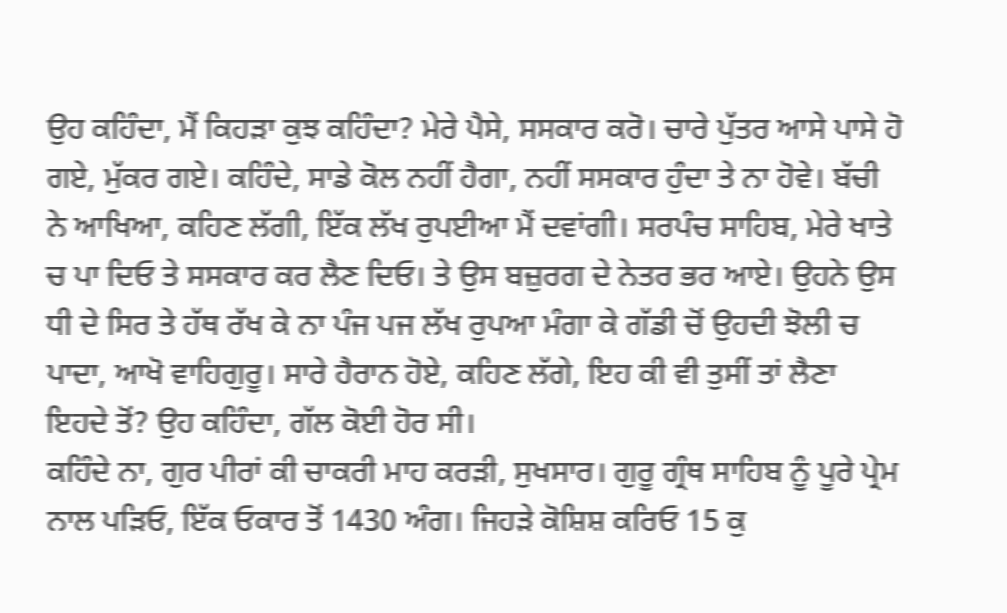ਉਹ ਕਹਿੰਦਾ, ਮੈਂ ਕਿਹੜਾ ਕੁਝ ਕਹਿੰਦਾ? ਮੇਰੇ ਪੈਸੇ, ਸਸਕਾਰ ਕਰੋ। ਚਾਰੇ ਪੁੱਤਰ ਆਸੇ ਪਾਸੇ ਹੋ ਗਏ, ਮੁੱਕਰ ਗਏ। ਕਹਿੰਦੇ, ਸਾਡੇ ਕੋਲ ਨਹੀਂ ਹੈਗਾ, ਨਹੀਂ ਸਸਕਾਰ ਹੁੰਦਾ ਤੇ ਨਾ ਹੋਵੇ। ਬੱਚੀ ਨੇ ਆਖਿਆ, ਕਹਿਣ ਲੱਗੀ, ਇੱਕ ਲੱਖ ਰੁਪਈਆ ਮੈਂ ਦਵਾਂਗੀ। ਸਰਪੰਚ ਸਾਹਿਬ, ਮੇਰੇ ਖਾਤੇ ਚ ਪਾ ਦਿਓ ਤੇ ਸਸਕਾਰ ਕਰ ਲੈਣ ਦਿਓ। ਤੇ ਉਸ ਬਜ਼ੁਰਗ ਦੇ ਨੇਤਰ ਭਰ ਆਏ। ਉਹਨੇ ਉਸ ਧੀ ਦੇ ਸਿਰ ਤੇ ਹੱਥ ਰੱਖ ਕੇ ਨਾ ਪੰਜ ਪਜ ਲੱਖ ਰੁਪਆ ਮੰਗਾ ਕੇ ਗੱਡੀ ਚੋਂ ਉਹਦੀ ਝੋਲੀ ਚ ਪਾਦਾ, ਆਖੋ ਵਾਹਿਗੁਰੂ। ਸਾਰੇ ਹੈਰਾਨ ਹੋਏ, ਕਹਿਣ ਲੱਗੇ, ਇਹ ਕੀ ਵੀ ਤੁਸੀਂ ਤਾਂ ਲੈਣਾ ਇਹਦੇ ਤੋਂ? ਉਹ ਕਹਿੰਦਾ, ਗੱਲ ਕੋਈ ਹੋਰ ਸੀ।
ਕਹਿੰਦੇ ਨਾ, ਗੁਰ ਪੀਰਾਂ ਕੀ ਚਾਕਰੀ ਮਾਹ ਕਰੜੀ, ਸੁਖਸਾਰ। ਗੁਰੂ ਗ੍ਰੰਥ ਸਾਹਿਬ ਨੂੰ ਪੂਰੇ ਪ੍ਰੇਮ ਨਾਲ ਪੜਿਓ, ਇੱਕ ਓਕਾਰ ਤੋਂ 1430 ਅੰਗ। ਜਿਹੜੇ ਕੋਸ਼ਿਸ਼ ਕਰਿਓ 15 ਕੁ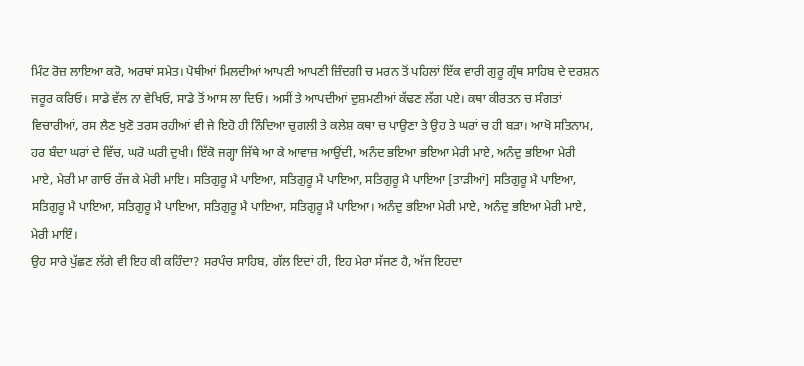ਮਿੰਟ ਰੋਜ਼ ਲਾਇਆ ਕਰੋ, ਅਰਥਾਂ ਸਮੇਤ। ਪੋਥੀਆਂ ਮਿਲਦੀਆਂ ਆਪਣੀ ਆਪਣੀ ਜ਼ਿੰਦਗੀ ਚ ਮਰਨ ਤੋਂ ਪਹਿਲਾਂ ਇੱਕ ਵਾਰੀ ਗੁਰੂ ਗ੍ਰੰਥ ਸਾਹਿਬ ਦੇ ਦਰਸ਼ਨ ਜਰੂਰ ਕਰਿਓ। ਸਾਡੇ ਵੱਲ ਨਾ ਵੇਖਿਓ, ਸਾਡੇ ਤੋਂ ਆਸ ਲਾ ਦਿਓ। ਅਸੀਂ ਤੇ ਆਪਦੀਆਂ ਦੁਸ਼ਮਣੀਆਂ ਕੱਢਣ ਲੱਗ ਪਏ। ਕਥਾ ਕੀਰਤਨ ਚ ਸੰਗਤਾਂ ਵਿਚਾਰੀਆਂ, ਰਸ ਲੈਣ ਖੁਣੋ ਤਰਸ ਰਹੀਆਂ ਵੀ ਜੇ ਇਹੋ ਹੀ ਨਿੰਦਿਆ ਚੁਗਲੀ ਤੇ ਕਲੇਸ਼ ਕਥਾ ਚ ਪਾਉਣਾ ਤੇ ਉਹ ਤੇ ਘਰਾਂ ਚ ਹੀ ਬੜਾ। ਆਖੋ ਸਤਿਨਾਮ, ਹਰ ਬੰਦਾ ਘਰਾਂ ਦੇ ਵਿੱਚ, ਘਰੋ ਘਰੀ ਦੁਖੀ। ਇੱਕੋ ਜਗ੍ਹਾ ਜਿੱਥੇ ਆ ਕੇ ਆਵਾਜ਼ ਆਉਂਦੀ, ਅਨੰਦ ਭਇਆ ਭਇਆ ਮੇਰੀ ਮਾਏ, ਅਨੰਦੁ ਭਇਆ ਮੇਰੀ ਮਾਏ, ਮੇਰੀ ਮਾ ਗਾਓ ਰੱਜ ਕੇ ਮੇਰੀ ਮਾਇ। ਸਤਿਗੁਰੂ ਮੈ ਪਾਇਆ, ਸਤਿਗੁਰੂ ਮੈ ਪਾਇਆ, ਸਤਿਗੁਰੂ ਮੈ ਪਾਇਆ [ਤਾੜੀਆਂ] ਸਤਿਗੁਰੂ ਮੈ ਪਾਇਆ, ਸਤਿਗੁਰੂ ਮੈ ਪਾਇਆ, ਸਤਿਗੁਰੂ ਮੈ ਪਾਇਆ, ਸਤਿਗੁਰੂ ਮੈ ਪਾਇਆ, ਸਤਿਗੁਰੂ ਮੈ ਪਾਇਆ। ਅਨੰਦੁ ਭਇਆ ਮੇਰੀ ਮਾਏ, ਅਨੰਦੁ ਭਇਆ ਮੇਰੀ ਮਾਏ, ਮੇਰੀ ਮਾਇੰ।
ਉਹ ਸਾਰੇ ਪੁੱਛਣ ਲੱਗੇ ਵੀ ਇਹ ਕੀ ਕਹਿੰਦਾ? ਸਰਪੰਚ ਸਾਹਿਬ, ਗੱਲ ਇਦਾਂ ਹੀ, ਇਹ ਮੇਰਾ ਸੱਜਣ ਹੈ, ਅੱਜ ਇਹਦਾ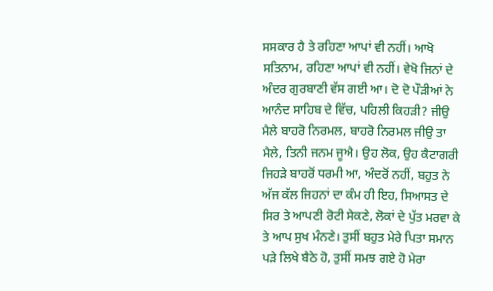ਸਸਕਾਰ ਹੈ ਤੇ ਰਹਿਣਾ ਆਪਾਂ ਵੀ ਨਹੀਂ। ਆਖੋ ਸਤਿਨਾਮ, ਰਹਿਣਾ ਆਪਾਂ ਵੀ ਨਹੀਂ। ਵੇਖੋ ਜਿਨਾਂ ਦੇ ਅੰਦਰ ਗੁਰਬਾਣੀ ਵੱਸ ਗਈ ਆ। ਦੋ ਦੋ ਪੌੜੀਆਂ ਨੇ ਆਨੰਦ ਸਾਹਿਬ ਦੇ ਵਿੱਚ, ਪਹਿਲੀ ਕਿਹੜੀ? ਜੀਉ ਮੈਲੇ ਬਾਹਰੋ ਨਿਰਮਲ, ਬਾਹਰੋ ਨਿਰਮਲ ਜੀਉ ਤਾ ਮੈਲੇ, ਤਿਨੀ ਜਨਮ ਜੂਐ। ਉਹ ਲੋਕ, ਉਹ ਕੈਟਾਗਰੀ ਜਿਹੜੇ ਬਾਹਰੋਂ ਧਰਮੀ ਆ, ਅੰਦਰੋਂ ਨਹੀਂ, ਬਹੁਤ ਨੇ ਅੱਜ ਕੱਲ ਜਿਹਨਾਂ ਦਾ ਕੰਮ ਹੀ ਇਹ, ਸਿਆਸਤ ਦੇ ਸਿਰ ਤੇ ਆਪਣੀ ਰੋਟੀ ਸੇਕਣੇ, ਲੋਕਾਂ ਦੇ ਪੁੱਤ ਮਰਵਾ ਕੇ ਤੇ ਆਪ ਸੁਖ ਮੰਨਣੇ। ਤੁਸੀਂ ਬਹੁਤ ਮੇਰੇ ਪਿਤਾ ਸਮਾਨ ਪੜੇ ਲਿਖੇ ਬੈਠੇ ਹੋ, ਤੁਸੀਂ ਸਮਝ ਗਏ ਹੋ ਮੇਰਾ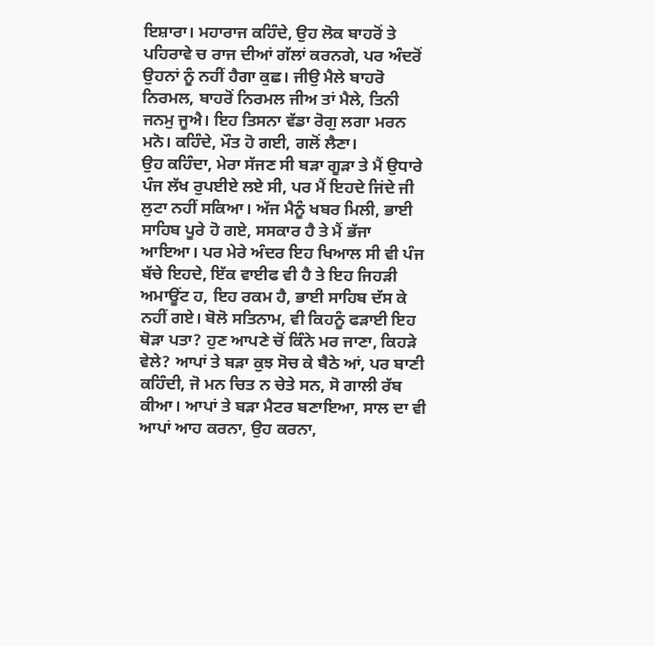ਇਸ਼ਾਰਾ। ਮਹਾਰਾਜ ਕਹਿੰਦੇ, ਉਹ ਲੋਕ ਬਾਹਰੋਂ ਤੇ ਪਹਿਰਾਵੇ ਚ ਰਾਜ ਦੀਆਂ ਗੱਲਾਂ ਕਰਨਗੇ, ਪਰ ਅੰਦਰੋਂ ਉਹਨਾਂ ਨੂੰ ਨਹੀਂ ਹੈਗਾ ਕੁਛ। ਜੀਉ ਮੈਲੇ ਬਾਹਰੋ ਨਿਰਮਲ, ਬਾਹਰੋਂ ਨਿਰਮਲ ਜੀਅ ਤਾਂ ਮੈਲੇ, ਤਿਨੀ ਜਨਮੁ ਜੂਐ। ਇਹ ਤਿਸਨਾ ਵੱਡਾ ਰੋਗੁ ਲਗਾ ਮਰਨ ਮਨੋ। ਕਹਿੰਦੇ, ਮੌਤ ਹੋ ਗਈ, ਗਲੋਂ ਲੈਣਾ।
ਉਹ ਕਹਿੰਦਾ, ਮੇਰਾ ਸੱਜਣ ਸੀ ਬੜਾ ਗੂੜਾ ਤੇ ਮੈਂ ਉਧਾਰੇ ਪੰਜ ਲੱਖ ਰੁਪਈਏ ਲਏ ਸੀ, ਪਰ ਮੈਂ ਇਹਦੇ ਜਿਂਦੇ ਜੀ ਲੁਟਾ ਨਹੀਂ ਸਕਿਆ। ਅੱਜ ਮੈਨੂੰ ਖਬਰ ਮਿਲੀ, ਭਾਈ ਸਾਹਿਬ ਪੂਰੇ ਹੋ ਗਏ, ਸਸਕਾਰ ਹੈ ਤੇ ਮੈਂ ਭੱਜਾ ਆਇਆ। ਪਰ ਮੇਰੇ ਅੰਦਰ ਇਹ ਖਿਆਲ ਸੀ ਵੀ ਪੰਜ ਬੱਚੇ ਇਹਦੇ, ਇੱਕ ਵਾਈਫ ਵੀ ਹੈ ਤੇ ਇਹ ਜਿਹੜੀ ਅਮਾਊਂਟ ਹ, ਇਹ ਰਕਮ ਹੈ, ਭਾਈ ਸਾਹਿਬ ਦੱਸ ਕੇ ਨਹੀਂ ਗਏ। ਬੋਲੋ ਸਤਿਨਾਮ, ਵੀ ਕਿਹਨੂੰ ਫੜਾਈ ਇਹ ਥੋੜਾ ਪਤਾ? ਹੁਣ ਆਪਣੇ ਚੋਂ ਕਿੰਨੇ ਮਰ ਜਾਣਾ, ਕਿਹੜੇ ਵੇਲੇ? ਆਪਾਂ ਤੇ ਬੜਾ ਕੁਝ ਸੋਚ ਕੇ ਬੈਠੇ ਆਂ, ਪਰ ਬਾਣੀ ਕਹਿੰਦੀ, ਜੋ ਮਨ ਚਿਤ ਨ ਚੇਤੇ ਸਨ, ਸੋ ਗਾਲੀ ਰੱਬ ਕੀਆ। ਆਪਾਂ ਤੇ ਬੜਾ ਮੈਟਰ ਬਣਾਇਆ, ਸਾਲ ਦਾ ਵੀ ਆਪਾਂ ਆਹ ਕਰਨਾ, ਉਹ ਕਰਨਾ,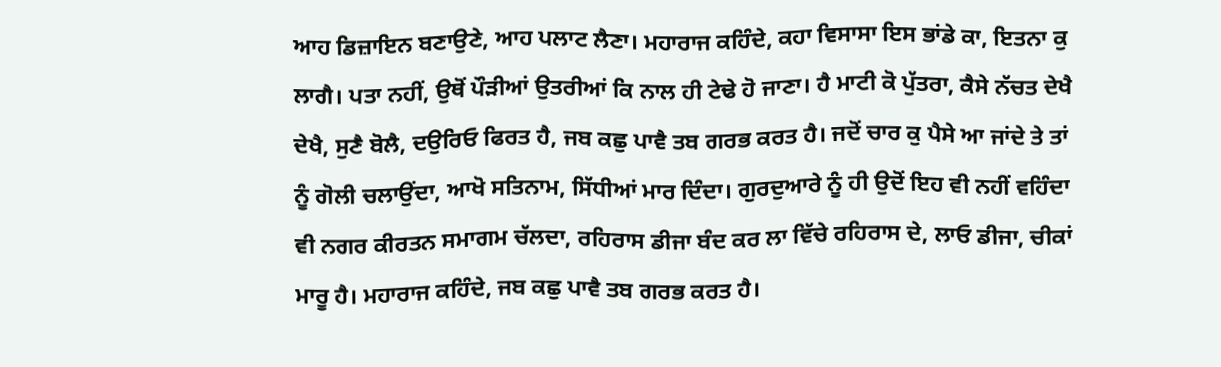ਆਹ ਡਿਜ਼ਾਇਨ ਬਣਾਉਣੇ, ਆਹ ਪਲਾਟ ਲੈਣਾ। ਮਹਾਰਾਜ ਕਹਿੰਦੇ, ਕਹਾ ਵਿਸਾਸਾ ਇਸ ਭਾਂਡੇ ਕਾ, ਇਤਨਾ ਕੁ ਲਾਗੈ। ਪਤਾ ਨਹੀਂ, ਉਥੋਂ ਪੌੜੀਆਂ ਉਤਰੀਆਂ ਕਿ ਨਾਲ ਹੀ ਟੇਢੇ ਹੋ ਜਾਣਾ। ਹੈ ਮਾਟੀ ਕੋ ਪੁੱਤਰਾ, ਕੈਸੇ ਨੱਚਤ ਦੇਖੈ ਦੇਖੈ, ਸੁਣੈ ਬੋਲੈ, ਦਉਰਿਓ ਫਿਰਤ ਹੈ, ਜਬ ਕਛੁ ਪਾਵੈ ਤਬ ਗਰਭ ਕਰਤ ਹੈ। ਜਦੋਂ ਚਾਰ ਕੁ ਪੈਸੇ ਆ ਜਾਂਦੇ ਤੇ ਤਾਂ ਨੂੰ ਗੋਲੀ ਚਲਾਉਂਦਾ, ਆਖੋ ਸਤਿਨਾਮ, ਸਿੱਧੀਆਂ ਮਾਰ ਦਿੰਦਾ। ਗੁਰਦੁਆਰੇ ਨੂੰ ਹੀ ਉਦੋਂ ਇਹ ਵੀ ਨਹੀਂ ਵਹਿੰਦਾ ਵੀ ਨਗਰ ਕੀਰਤਨ ਸਮਾਗਮ ਚੱਲਦਾ, ਰਹਿਰਾਸ ਡੀਜਾ ਬੰਦ ਕਰ ਲਾ ਵਿੱਚੇ ਰਹਿਰਾਸ ਦੇ, ਲਾਓ ਡੀਜਾ, ਚੀਕਾਂ ਮਾਰੂ ਹੈ। ਮਹਾਰਾਜ ਕਹਿੰਦੇ, ਜਬ ਕਛੁ ਪਾਵੈ ਤਬ ਗਰਭ ਕਰਤ ਹੈ।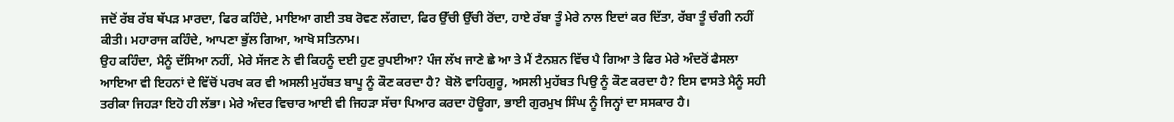ਜਦੋਂ ਰੱਬ ਰੱਬ ਥੱਪੜ ਮਾਰਦਾ, ਫਿਰ ਕਹਿੰਦੇ, ਮਾਇਆ ਗਈ ਤਬ ਰੋਵਣ ਲੱਗਦਾ, ਫਿਰ ਉੱਚੀ ਉੱਚੀ ਰੋਂਦਾ, ਹਾਏ ਰੱਬਾ ਤੂੰ ਮੇਰੇ ਨਾਲ ਇਦਾਂ ਕਰ ਦਿੱਤਾ, ਰੱਬਾ ਤੂੰ ਚੰਗੀ ਨਹੀਂ ਕੀਤੀ। ਮਹਾਰਾਜ ਕਹਿੰਦੇ, ਆਪਣਾ ਭੁੱਲ ਗਿਆ, ਆਖੋ ਸਤਿਨਾਮ।
ਉਹ ਕਹਿੰਦਾ, ਮੈਨੂੰ ਦੱਸਿਆ ਨਹੀਂ, ਮੇਰੇ ਸੱਜਣ ਨੇ ਵੀ ਕਿਹਨੂੰ ਦਈ ਹੁਣ ਰੁਪਈਆ? ਪੰਜ ਲੱਖ ਜਾਣੇ ਛੇ ਆ ਤੇ ਮੈਂ ਟੈਨਸ਼ਨ ਵਿੱਚ ਪੈ ਗਿਆ ਤੇ ਫਿਰ ਮੇਰੇ ਅੰਦਰੋਂ ਫੈਸਲਾ ਆਇਆ ਵੀ ਇਹਨਾਂ ਦੇ ਵਿੱਚੋਂ ਪਰਖ ਕਰ ਵੀ ਅਸਲੀ ਮੁਹੱਬਤ ਬਾਪੂ ਨੂੰ ਕੌਣ ਕਰਦਾ ਹੈ? ਬੋਲੋ ਵਾਹਿਗੁਰੂ, ਅਸਲੀ ਮੁਹੱਬਤ ਪਿਉ ਨੂੰ ਕੌਣ ਕਰਦਾ ਹੈ? ਇਸ ਵਾਸਤੇ ਮੈਨੂੰ ਸਹੀ ਤਰੀਕਾ ਜਿਹੜਾ ਇਹੋ ਹੀ ਲੱਭਾ। ਮੇਰੇ ਅੰਦਰ ਵਿਚਾਰ ਆਈ ਵੀ ਜਿਹੜਾ ਸੱਚਾ ਪਿਆਰ ਕਰਦਾ ਹੋਊਗਾ, ਭਾਈ ਗੁਰਮੁਖ ਸਿੰਘ ਨੂੰ ਜਿਨ੍ਹਾਂ ਦਾ ਸਸਕਾਰ ਹੈ।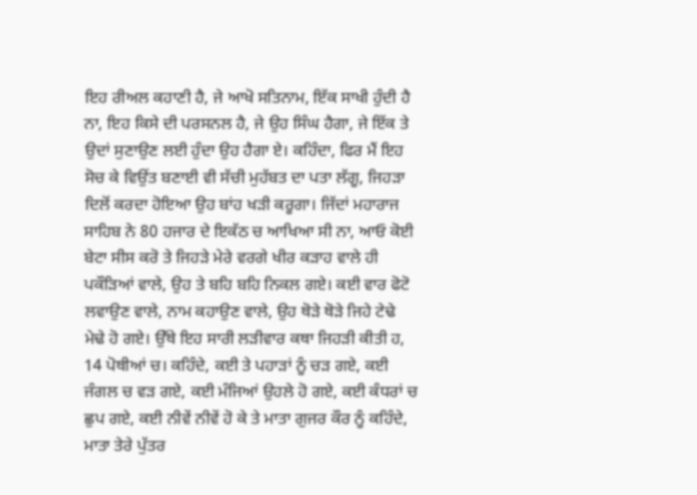ਇਹ ਰੀਅਲ ਕਹਾਣੀ ਹੈ, ਜੇ ਆਖੋ ਸਤਿਨਾਮ, ਇੱਕ ਸਾਖੀ ਹੁੰਦੀ ਹੈ ਨਾ, ਇਹ ਕਿਸੇ ਦੀ ਪਰਸਨਲ ਹੈ, ਜੇ ਉਹ ਸਿੰਘ ਹੈਗਾ, ਜੇ ਇੱਕ ਤੇ ਉਦਾਂ ਸੁਣਾਉਣ ਲਈ ਹੁੰਦਾ ਉਹ ਹੈਗਾ ਏ। ਕਹਿੰਦਾ, ਫਿਰ ਮੈਂ ਇਹ ਸੋਚ ਕੇ ਵਿਉਂਤ ਬਣਾਈ ਵੀ ਸੱਚੀ ਮੁਹੱਬਤ ਦਾ ਪਤਾ ਲੱਗੂ, ਜਿਹੜਾ ਦਿਲੋਂ ਕਰਦਾ ਹੋਇਆ ਉਹ ਬਾਂਹ ਖੜੀ ਕਰੂਗਾ। ਜਿੱਦਾਂ ਮਹਾਰਾਜ ਸਾਹਿਬ ਨੇ 80 ਹਜਾਰ ਦੇ ਇਕੱਠ ਚ ਆਖਿਆ ਸੀ ਨਾ, ਆਓ ਕੋਈ ਬੇਟਾ ਸੀਸ ਕਰੋ ਤੇ ਜਿਹੜੇ ਮੇਰੇ ਵਰਗੇ ਖੀਰ ਕੜਾਹ ਵਾਲੇ ਹੀ ਪਕੌੜਿਆਂ ਵਾਲੇ, ਉਹ ਤੇ ਬਹਿ ਬਹਿ ਨਿਕਲ ਗਏ। ਕਈ ਵਾਰ ਫੋਟੋ ਲਵਾਉਣ ਵਾਲੇ, ਨਾਮ ਕਹਾਉਣ ਵਾਲੇ, ਉਹ ਥੋੜੇ ਥੋੜੇ ਜਿਹੇ ਟੇਢੇ ਮੇਢੇ ਹੋ ਗਏ। ਉੱਥੇ ਇਹ ਸਾਰੀ ਲੜੀਵਾਰ ਕਥਾ ਜਿਹੜੀ ਕੀਤੀ ਹ, 14 ਪੋਥੀਆਂ ਚ। ਕਹਿੰਦੇ, ਕਈ ਤੇ ਪਹਾੜਾਂ ਨੂੰ ਚੜ ਗਏ, ਕਈ ਜੰਗਲ ਚ ਵੜ ਗਏ, ਕਈ ਮੰਜਿਆਂ ਉਹਲੇ ਹੋ ਗਏ, ਕਈ ਕੰਧਰਾਂ ਚ ਛੁਪ ਗਏ, ਕਈ ਨੀਵੇਂ ਨੀਵੇਂ ਹੋ ਕੇ ਤੇ ਮਾਤਾ ਗੁਜਰ ਕੌਰ ਨੂੰ ਕਹਿੰਦੇ, ਮਾਤਾ ਤੇਰੇ ਪੁੱਤਰ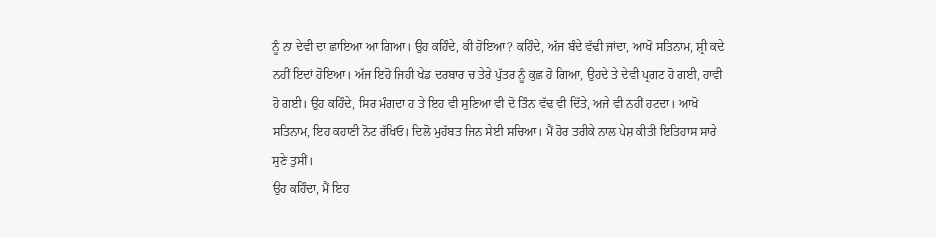ਨੂੰ ਨਾ ਦੇਵੀ ਦਾ ਛਾਇਆ ਆ ਗਿਆ। ਉਹ ਕਹਿੰਦੇ, ਕੀ ਹੋਇਆ? ਕਹਿੰਦੇ, ਅੱਜ ਬੰਦੇ ਵੱਢੀ ਜਾਂਦਾ, ਆਖੋ ਸਤਿਨਾਮ, ਸ਼੍ਰੀ ਕਦੇ ਨਹੀਂ ਇਦਾਂ ਹੋਇਆ। ਅੱਜ ਇਹੋ ਜਿਹੀ ਖੇਡ ਦਰਬਾਰ ਚ ਤੇਰੇ ਪੁੱਤਰ ਨੂੰ ਕੁਛ ਹੋ ਗਿਆ, ਉਹਦੇ ਤੇ ਦੇਵੀ ਪ੍ਰਗਟ ਹੋ ਗਈ, ਹਾਵੀ ਹੋ ਗਈ। ਉਹ ਕਹਿੰਦੇ, ਸਿਰ ਮੰਗਦਾ ਹ ਤੇ ਇਹ ਵੀ ਸੁਣਿਆ ਵੀ ਦੋ ਤਿੰਨ ਵੱਢ ਵੀ ਦਿੱਤੇ, ਅਜੇ ਵੀ ਨਹੀਂ ਹਟਦਾ। ਆਖੋ ਸਤਿਨਾਮ, ਇਹ ਕਹਾਣੀ ਨੋਟ ਰੱਖਿਓ। ਦਿਲੋ ਮੁਹੱਬਤ ਜਿਨ ਸੇਈ ਸਚਿਆ। ਮੈਂ ਹੋਰ ਤਰੀਕੇ ਨਾਲ ਪੇਸ਼ ਕੀਤੀ ਇਤਿਹਾਸ ਸਾਰੇ ਸੁਣੇ ਤੁਸੀਂ।
ਉਹ ਕਹਿੰਦਾ, ਮੈਂ ਇਹ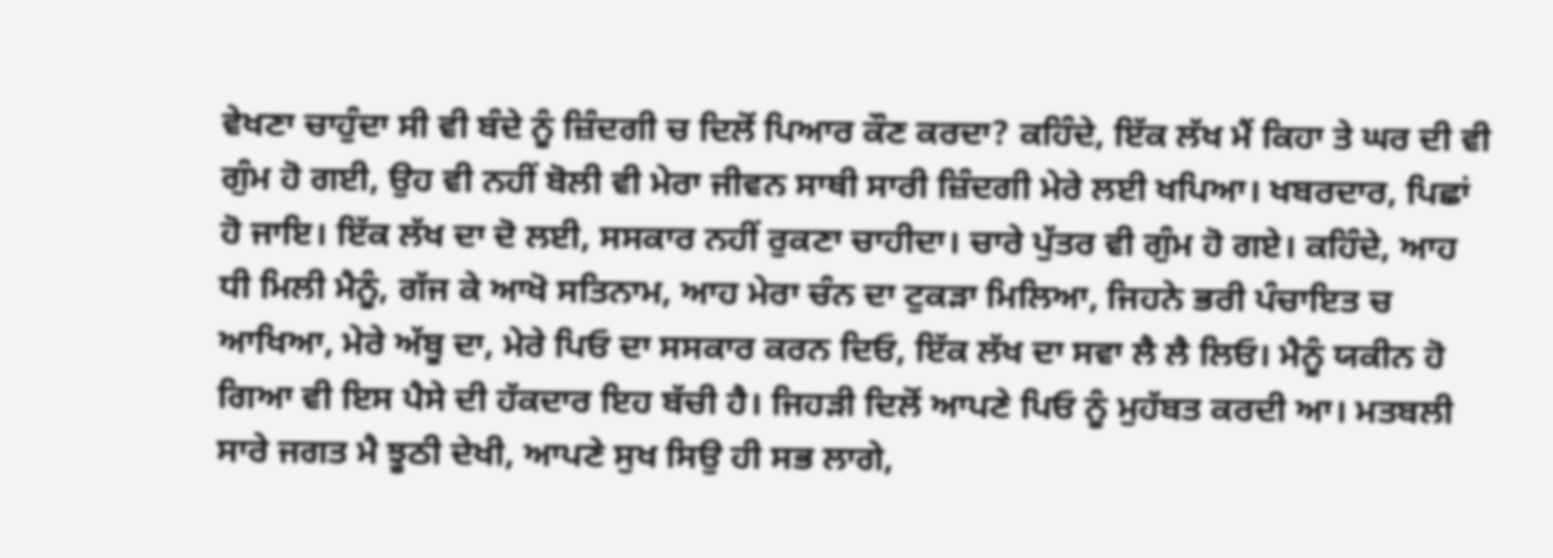ਵੇਖਣਾ ਚਾਹੁੰਦਾ ਸੀ ਵੀ ਬੰਦੇ ਨੂੰ ਜ਼ਿੰਦਗੀ ਚ ਦਿਲੋਂ ਪਿਆਰ ਕੌਣ ਕਰਦਾ? ਕਹਿੰਦੇ, ਇੱਕ ਲੱਖ ਮੈਂ ਕਿਹਾ ਤੇ ਘਰ ਦੀ ਵੀ ਗੁੰਮ ਹੋ ਗਈ, ਉਹ ਵੀ ਨਹੀਂ ਬੋਲੀ ਵੀ ਮੇਰਾ ਜੀਵਨ ਸਾਥੀ ਸਾਰੀ ਜ਼ਿੰਦਗੀ ਮੇਰੇ ਲਈ ਖਪਿਆ। ਖਬਰਦਾਰ, ਪਿਛਾਂ ਹੋ ਜਾਇ। ਇੱਕ ਲੱਖ ਦਾ ਦੋ ਲਈ, ਸਸਕਾਰ ਨਹੀਂ ਰੁਕਣਾ ਚਾਹੀਦਾ। ਚਾਰੇ ਪੁੱਤਰ ਵੀ ਗੁੰਮ ਹੋ ਗਏ। ਕਹਿੰਦੇ, ਆਹ ਧੀ ਮਿਲੀ ਮੈਨੂੰ, ਗੱਜ ਕੇ ਆਖੋ ਸਤਿਨਾਮ, ਆਹ ਮੇਰਾ ਚੰਨ ਦਾ ਟੁਕੜਾ ਮਿਲਿਆ, ਜਿਹਨੇ ਭਰੀ ਪੰਚਾਇਤ ਚ ਆਖਿਆ, ਮੇਰੇ ਅੱਬੂ ਦਾ, ਮੇਰੇ ਪਿਓ ਦਾ ਸਸਕਾਰ ਕਰਨ ਦਿਓ, ਇੱਕ ਲੱਖ ਦਾ ਸਵਾ ਲੈ ਲੈ ਲਿਓ। ਮੈਨੂੰ ਯਕੀਨ ਹੋ ਗਿਆ ਵੀ ਇਸ ਪੈਸੇ ਦੀ ਹੱਕਦਾਰ ਇਹ ਬੱਚੀ ਹੈ। ਜਿਹੜੀ ਦਿਲੋਂ ਆਪਣੇ ਪਿਓ ਨੂੰ ਮੁਹੱਬਤ ਕਰਦੀ ਆ। ਮਤਬਲੀ ਸਾਰੇ ਜਗਤ ਮੈ ਝੂਠੀ ਦੇਖੀ, ਆਪਣੇ ਸੁਖ ਸਿਉ ਹੀ ਸਭ ਲਾਗੇ,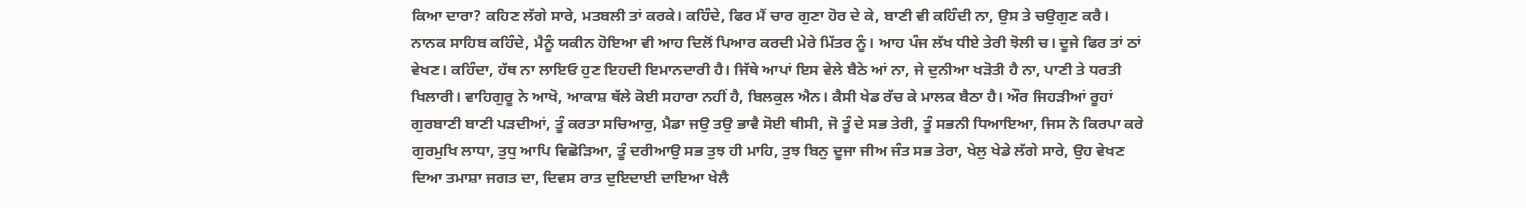ਕਿਆ ਦਾਰਾ? ਕਹਿਣ ਲੱਗੇ ਸਾਰੇ, ਮਤਬਲੀ ਤਾਂ ਕਰਕੇ। ਕਹਿੰਦੇ, ਫਿਰ ਮੈਂ ਚਾਰ ਗੁਣਾ ਹੋਰ ਦੇ ਕੇ, ਬਾਣੀ ਵੀ ਕਹਿੰਦੀ ਨਾ, ਉਸ ਤੇ ਚਉਗੁਣ ਕਰੈ। ਨਾਨਕ ਸਾਹਿਬ ਕਹਿੰਦੇ, ਮੈਨੂੰ ਯਕੀਨ ਹੋਇਆ ਵੀ ਆਹ ਦਿਲੋਂ ਪਿਆਰ ਕਰਦੀ ਮੇਰੇ ਮਿੱਤਰ ਨੂੰ। ਆਹ ਪੰਜ ਲੱਖ ਧੀਏ ਤੇਰੀ ਝੋਲੀ ਚ। ਦੂਜੇ ਫਿਰ ਤਾਂ ਠਾਂ ਵੇਖਣ। ਕਹਿੰਦਾ, ਹੱਥ ਨਾ ਲਾਇਓ ਹੁਣ ਇਹਦੀ ਇਮਾਨਦਾਰੀ ਹੈ। ਜਿੱਥੇ ਆਪਾਂ ਇਸ ਵੇਲੇ ਬੈਠੇ ਆਂ ਨਾ, ਜੇ ਦੁਨੀਆ ਖੜੋਤੀ ਹੈ ਨਾ, ਪਾਣੀ ਤੇ ਧਰਤੀ ਖਿਲਾਰੀ। ਵਾਹਿਗੁਰੂ ਨੇ ਆਖੋ, ਆਕਾਸ਼ ਥੱਲੇ ਕੋਈ ਸਹਾਰਾ ਨਹੀਂ ਹੈ, ਬਿਲਕੁਲ ਐਨ। ਕੈਸੀ ਖੇਡ ਰੱਚ ਕੇ ਮਾਲਕ ਬੈਠਾ ਹੈ। ਔਰ ਜਿਹੜੀਆਂ ਰੂਹਾਂ ਗੁਰਬਾਣੀ ਬਾਣੀ ਪੜਦੀਆਂ, ਤੂੰ ਕਰਤਾ ਸਚਿਆਰੁ, ਮੈਡਾ ਜਉ ਤਉ ਭਾਵੈ ਸੋਈ ਥੀਸੀ, ਜੋ ਤੂੰ ਦੇ ਸਭ ਤੇਰੀ, ਤੂੰ ਸਭਨੀ ਧਿਆਇਆ, ਜਿਸ ਨੋ ਕਿਰਪਾ ਕਰੇ ਗੁਰਮੁਖਿ ਲਾਧਾ, ਤੁਧੁ ਆਪਿ ਵਿਛੋੜਿਆ, ਤੂੰ ਦਰੀਆਉ ਸਭ ਤੁਝ ਹੀ ਮਾਹਿ, ਤੁਝ ਬਿਨੁ ਦੂਜਾ ਜੀਅ ਜੰਤ ਸਭ ਤੇਰਾ, ਖੇਲੁ ਖੇਡੇ ਲੱਗੇ ਸਾਰੇ, ਉਹ ਵੇਖਣ ਦਿਆ ਤਮਾਸ਼ਾ ਜਗਤ ਦਾ, ਦਿਵਸ ਰਾਤ ਦੁਇਦਾਈ ਦਾਇਆ ਖੇਲੈ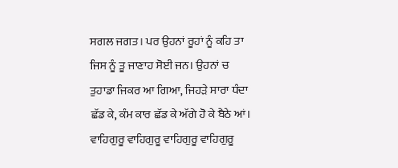ਸਗਲ ਜਗਤ। ਪਰ ਉਹਨਾਂ ਰੂਹਾਂ ਨੂੰ ਕਹਿ ਤਾ ਜਿਸ ਨੂੰ ਤੂ ਜਾਣਾਹ ਸੋਈ ਜਨ। ਉਹਨਾਂ ਚ ਤੁਹਾਡਾ ਜਿਕਰ ਆ ਗਿਆ, ਜਿਹੜੇ ਸਾਰਾ ਧੰਦਾ ਛੱਡ ਕੇ, ਕੰਮ ਕਾਰ ਛੱਡ ਕੇ ਅੱਗੇ ਹੋ ਕੇ ਬੈਠੇ ਆਂ। ਵਾਹਿਗੁਰੂ ਵਾਹਿਗੁਰੂ ਵਾਹਿਗੁਰੂ ਵਾਹਿਗੁਰੂ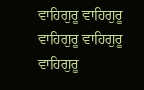ਵਾਹਿਗੁਰੂ ਵਾਹਿਗੁਰੂ ਵਾਹਿਗੁਰੂ ਵਾਹਿਗੁਰੂ ਵਾਹਿਗੁਰੂ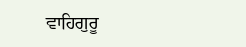ਵਾਹਿਗੁਰੂ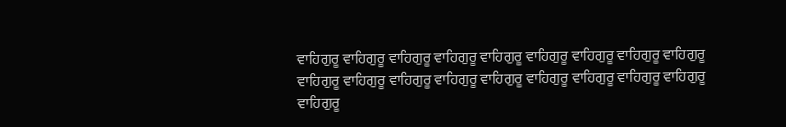ਵਾਹਿਗੁਰੂ ਵਾਹਿਗੁਰੂ ਵਾਹਿਗੁਰੂ ਵਾਹਿਗੁਰੂ ਵਾਹਿਗੁਰੂ ਵਾਹਿਗੁਰੂ ਵਾਹਿਗੁਰੂ ਵਾਹਿਗੁਰੂ ਵਾਹਿਗੁਰੂ ਵਾਹਿਗੁਰੂ ਵਾਹਿਗੁਰੂ ਵਾਹਿਗੁਰੂ ਵਾਹਿਗੁਰੂ ਵਾਹਿਗੁਰੂ ਵਾਹਿਗੁਰੂ ਵਾਹਿਗੁਰੂ ਵਾਹਿਗੁਰੂ ਵਾਹਿਗੁਰੂ ਵਾਹਿਗੁਰੂ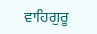ਵਾਹਿਗੁਰੂ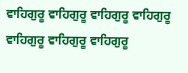ਵਾਹਿਗੁਰੂ ਵਾਹਿਗੁਰੂ ਵਾਹਿਗੁਰੂ ਵਾਹਿਗੁਰੂ ਵਾਹਿਗੁਰੂ ਵਾਹਿਗੁਰੂ ਵਾਹਿਗੁਰੂ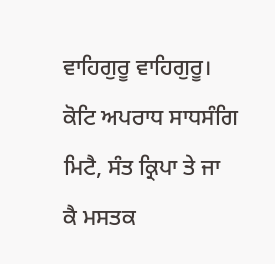ਵਾਹਿਗੁਰੂ ਵਾਹਿਗੁਰੂ। ਕੋਟਿ ਅਪਰਾਧ ਸਾਧਸੰਗਿ ਮਿਟੈ, ਸੰਤ ਕ੍ਰਿਪਾ ਤੇ ਜਾ ਕੈ ਮਸਤਕ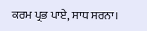ਕਰਮ ਪ੍ਰਭ ਪਾਏ, ਸਾਧ ਸਰਨਾ।